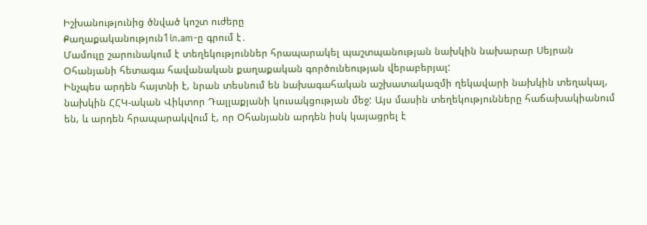Իշխանությունից ծնված կոշտ ուժերը
Քաղաքականություն1in.am-ը գրում է․
Մամուլը շարունակում է տեղեկություններ հրապարակել պաշտպանության նախկին նախարար Սեյրան Օհանյանի հետագա հավանական քաղաքական գործունեության վերաբերյալ:
Ինչպես արդեն հայտնի է, նրան տեսնում են նախագահական աշխատակազմի ղեկավարի նախկին տեղակալ, նախկին ՀՀԿ-ական Վիկտոր Դալլաքյանի կուսակցության մեջ: Այս մասին տեղեկությունները հաճախակիանում են, և արդեն հրապարակվում է, որ Օհանյանն արդեն իսկ կայացրել է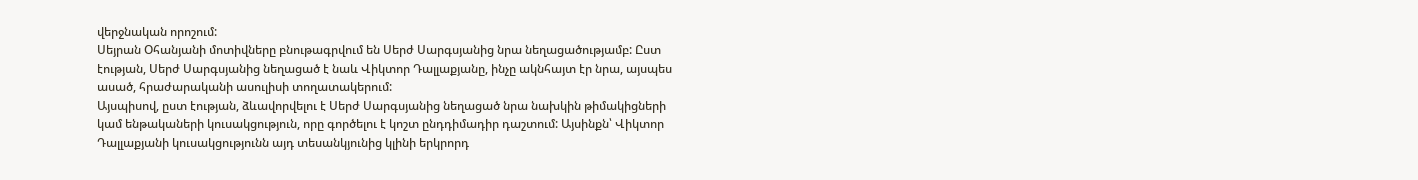վերջնական որոշում:
Սեյրան Օհանյանի մոտիվները բնութագրվում են Սերժ Սարգսյանից նրա նեղացածությամբ: Ըստ էության, Սերժ Սարգսյանից նեղացած է նաև Վիկտոր Դալլաքյանը, ինչը ակնհայտ էր նրա, այսպես ասած, հրաժարականի ասուլիսի տողատակերում:
Այսպիսով, ըստ էության, ձևավորվելու է Սերժ Սարգսյանից նեղացած նրա նախկին թիմակիցների կամ ենթակաների կուսակցություն, որը գործելու է կոշտ ընդդիմադիր դաշտում: Այսինքն՝ Վիկտոր Դալլաքյանի կուսակցությունն այդ տեսանկյունից կլինի երկրորդ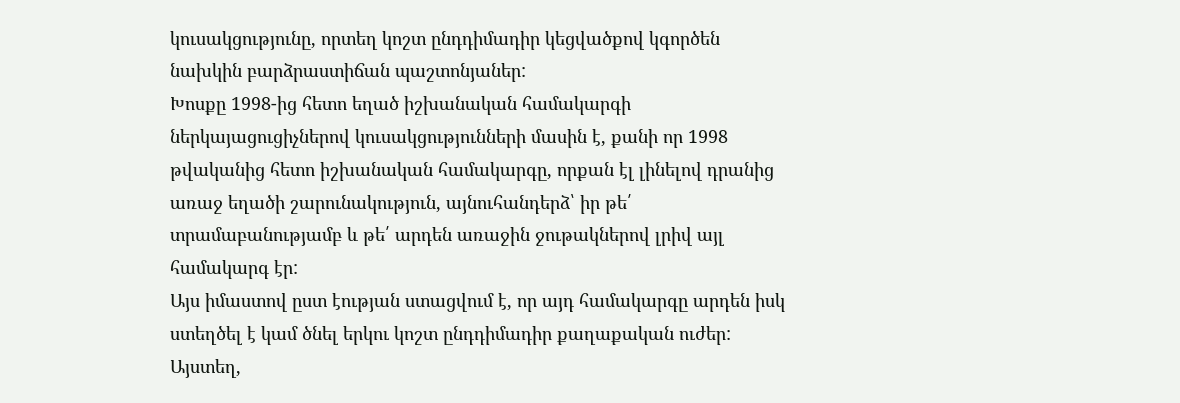կուսակցությունը, որտեղ կոշտ ընդդիմադիր կեցվածքով կգործեն նախկին բարձրաստիճան պաշտոնյաներ:
Խոսքը 1998-ից հետո եղած իշխանական համակարգի ներկայացուցիչներով կուսակցությունների մասին է, քանի որ 1998 թվականից հետո իշխանական համակարգը, որքան էլ լինելով դրանից առաջ եղածի շարունակություն, այնուհանդերձ՝ իր թե՛ տրամաբանությամբ և թե՛ արդեն առաջին ջութակներով լրիվ այլ համակարգ էր:
Այս իմաստով ըստ էության ստացվում է, որ այդ համակարգը արդեն իսկ ստեղծել է կամ ծնել երկու կոշտ ընդդիմադիր քաղաքական ուժեր: Այստեղ,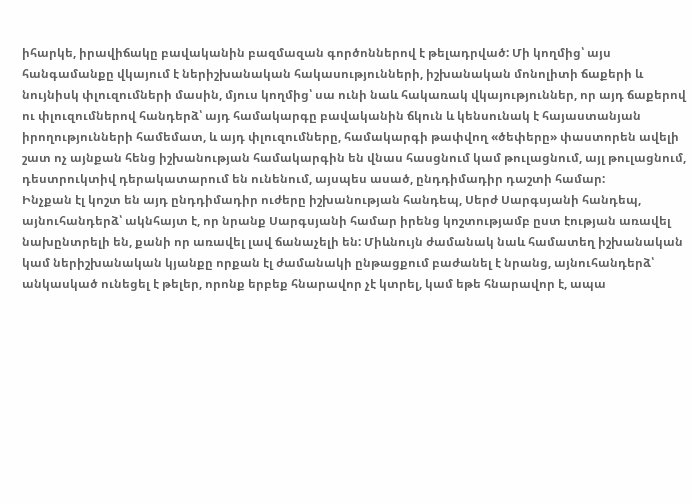իհարկե, իրավիճակը բավականին բազմազան գործոններով է թելադրված: Մի կողմից՝ այս հանգամանքը վկայում է ներիշխանական հակասությունների, իշխանական մոնոլիտի ճաքերի և նույնիսկ փլուզումների մասին, մյուս կողմից՝ սա ունի նաև հակառակ վկայություններ, որ այդ ճաքերով ու փլուզումներով հանդերձ՝ այդ համակարգը բավականին ճկուն և կենսունակ է հայաստանյան իրողությունների համեմատ, և այդ փլուզումները, համակարգի թափվող «ծեփերը» փաստորեն ավելի շատ ոչ այնքան հենց իշխանության համակարգին են վնաս հասցնում կամ թուլացնում, այլ թուլացնում, դեստրուկտիվ դերակատարում են ունենում, այսպես ասած, ընդդիմադիր դաշտի համար:
Ինչքան էլ կոշտ են այդ ընդդիմադիր ուժերը իշխանության հանդեպ, Սերժ Սարգսյանի հանդեպ, այնուհանդերձ՝ ակնհայտ է, որ նրանք Սարգսյանի համար իրենց կոշտությամբ ըստ էության առավել նախընտրելի են, քանի որ առավել լավ ճանաչելի են: Միևնույն ժամանակ նաև համատեղ իշխանական կամ ներիշխանական կյանքը որքան էլ ժամանակի ընթացքում բաժանել է նրանց, այնուհանդերձ՝ անկասկած ունեցել է թելեր, որոնք երբեք հնարավոր չէ կտրել, կամ եթե հնարավոր է, ապա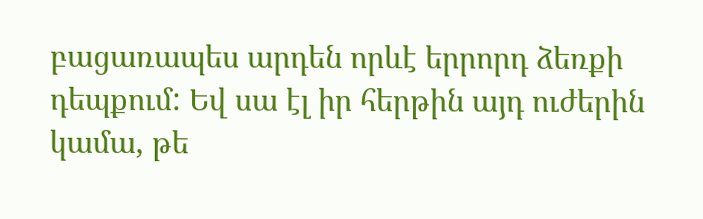բացառապես արդեն որևէ երրորդ ձեռքի դեպքում: Եվ սա էլ իր հերթին այդ ուժերին կամա, թե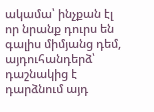ակամա՝ ինչքան էլ որ նրանք դուրս են գալիս միմյանց դեմ, այդուհանդերձ՝ դաշնակից է դարձնում այդ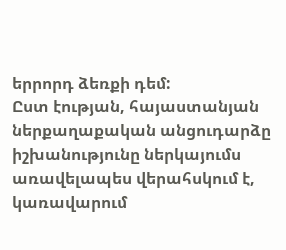երրորդ ձեռքի դեմ:
Ըստ էության, հայաստանյան ներքաղաքական անցուդարձը իշխանությունը ներկայումս առավելապես վերահսկում է, կառավարում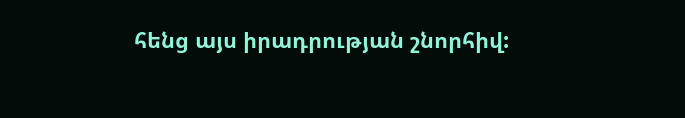հենց այս իրադրության շնորհիվ: